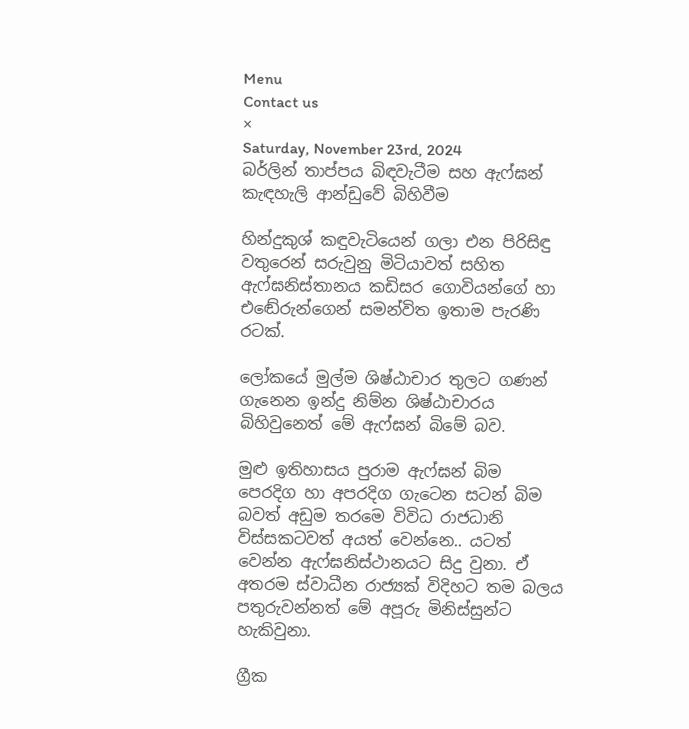Menu
Contact us
×
Saturday, November 23rd, 2024
බර්ලින් තාප්පය බිඳවැටීම සහ ඇෆ්ඝන් කැඳහැලි ආන්ඩුවේ බිහිවීම

හින්දුකුශ් කඳුවැටියෙන් ගලා එන පිරිසිඳු වතුරෙන් සරුවුනු මිටියාවත් සහිත ඇෆ්ඝනිස්තානය කඩිසර ගොවියන්ගේ හා එඬේරුන්ගෙන් සමන්විත ඉතාම පැරණි රටක්.

ලෝකයේ මුල්ම ශිෂ්ඨාචාර තුලට ගණන් ගැනෙන ඉන්දු නිම්න ශිෂ්ඨාචාරය බිහිවුනෙත් මේ ඇෆ්ඝන් බිමේ බව.

මුළු ඉතිහාසය පුරාම ඇෆ්ඝන් බිම පෙරදිග හා අපරදිග ගැටෙන සටන් බිම බවත් අඩුම තරමෙ විවිධ රාජධානි විස්සකටවත් අයත් වෙන්නෙ.. යටත් වෙන්න ඇෆ්ඝනිස්ථානයට සිදු වුනා. ඒ අතරම ස්වාධීන රාජ්‍යක් විදිහට තම බලය පතුරුවන්නත් මේ අපූරු මිනිස්සුන්ට හැකිවුනා.

ග්‍රීක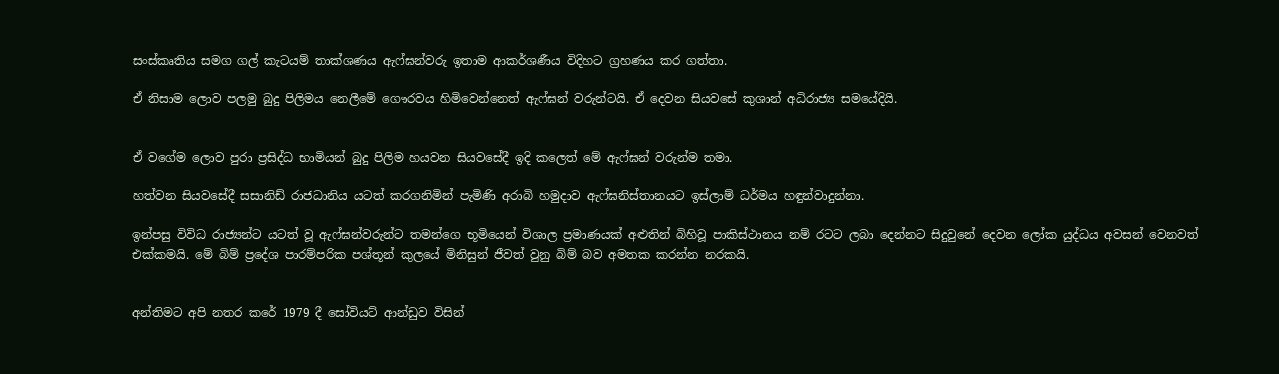සංස්කෘතිය සමග ගල් කැටයම් තාක්ශණය ඇෆ්ඝන්වරු ඉතාම ආකර්ශණීය විදිහට ග්‍රහණය කර ගත්තා.

ඒ නිසාම ලොව පලමු බුදු පිලිමය නෙලීමේ ගෞරවය හිමිවෙන්නෙත් ඇෆ්ඝන් වරුන්ටයි. ඒ දෙවන සියවසේ කුශාන් අධිරාජ්‍ය සමයේදියි.


ඒ වගේම ලොව පුරා ප්‍රසිද්ධ භාමියන් බුදු පිලිම හයවන සියවසේදී ඉදි කලෙත් මේ ඇෆ්ඝන් වරුන්ම තමා.

හත්වන සියවසේදී සසානිඩ් රාජධානිය යටත් කරගනිමින් පැමිණි අරාබි හමුදාව ඇෆ්ඝනිස්තානයට ඉස්ලාම් ධර්මය හඳුන්වාදුන්නා.

ඉන්පසු විවිධ රාජ්‍යන්ට යටත් වූ ඇෆ්ඝන්වරුන්ට තමන්ගෙ භූමියෙන් විශාල ප්‍රමාණයක් අළුතින් බිහිවූ පාකිස්ථානය නම් රටට ලබා දෙන්නට සිදුවුනේ දෙවන ලෝක යුද්ධය අවසන් වෙනවත් එක්කමයි. මේ බිම් ප්‍රදේශ පාරම්පරික පශ්තූන් කුලයේ මිනිසුන් ජීවත් වුනු බිම් බව අමතක කරන්න නරකයි.


අන්තිමට අපි නතර කරේ 1979 දී සෝවියට් ආන්ඩුව විසින්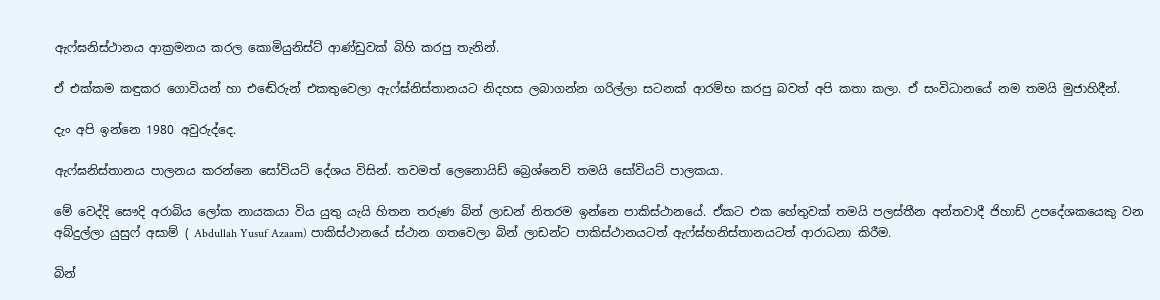ඇෆ්ඝනිස්ථානය ආක්‍රමනය කරල කොමියුනිස්ට් ආණ්ඩුවක් බිහි කරපු තැනින්.

ඒ එක්කම කඳුකර ගොවියන් හා එඬේරුන් එකතුවෙලා ඇෆ්ඝ්නිස්තානයට නිදහස ලබාගන්න ගරිල්ලා සටනක් ආරම්භ කරපු බවත් අපි කතා කලා. ඒ සංවිධානයේ නම තමයි මුජාහිදීන්.

දැං අපි ඉන්නෙ 1980 අවුරුද්දෙ.

ඇෆ්ඝනිස්තානය පාලනය කරන්නෙ සෝවියට් දේශය විසින්. තවමත් ලෙනොයිඩ් බ්‍රෙශ්නෙව් තමයි සෝවියට් පාලකයා.

මේ වෙද්දි සෞදි අරාබිය ලෝක නායකයා විය යුතු යැයි හිතන තරුණ බින් ලාඩන් නිතරම ඉන්නෙ පාකිස්ථානයේ. ඒකට එක හේතුවක් තමයි පලස්තීන අන්තවාදී ජිහාඩ් උපදේශකයෙකු වන අබ්දුල්ලා යුසුෆ් අසාම් ( Abdullah Yusuf Azaam) පාකිස්ථානයේ ස්ථාන ගතවෙලා බින් ලාඩන්ට පාකිස්ථානයටත් ඇෆ්ඝ්හනිස්තානයටත් ආරාධනා කිරීම.

බින්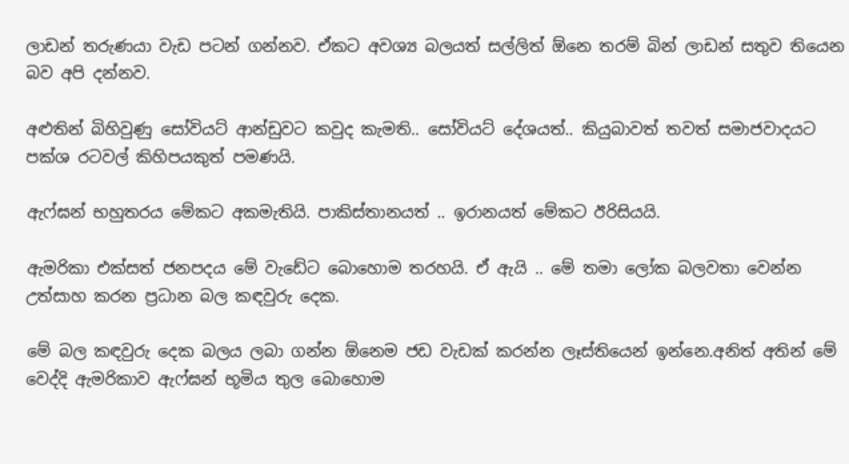ලාඩන් තරුණයා වැඩ පටන් ගන්නව. ඒකට අවශ්‍ය බලයත් සල්ලිත් ඕනෙ තරම් බින් ලාඩන් සතුව තියෙන බව අපි දන්නව.

අළුතින් බිහිවුණු සෝවියට් ආන්ඩුවට කවුද කැමති.. සෝවියට් දේශයත්.. කියුබාවත් තවත් සමාජවාදයට පක්ශ රටවල් කිහිපයකුත් පමණයි.

ඇෆ්ඝන් භහුතරය මේකට අකමැතියි. පාකිස්තානයත් .. ඉරානයත් මේකට ඊරිසියයි.

ඇමරිකා එක්සත් ජනපදය මේ වැඩේට බොහොම තරහයි. ඒ ඇයි .. මේ තමා ලෝක බලවතා වෙන්න උත්සාහ කරන ප්‍රධාන බල කඳවුරු දෙක.

මේ බල කඳවුරු දෙක බලය ලබා ගන්න ඕනෙම ජඩ වැඩක් කරන්න ලෑස්තියෙන් ඉන්නෙ.අනිත් අතින් මේ වෙද්දි ඇමරිකාව ඇෆ්ඝන් භූමිය තුල බොහොම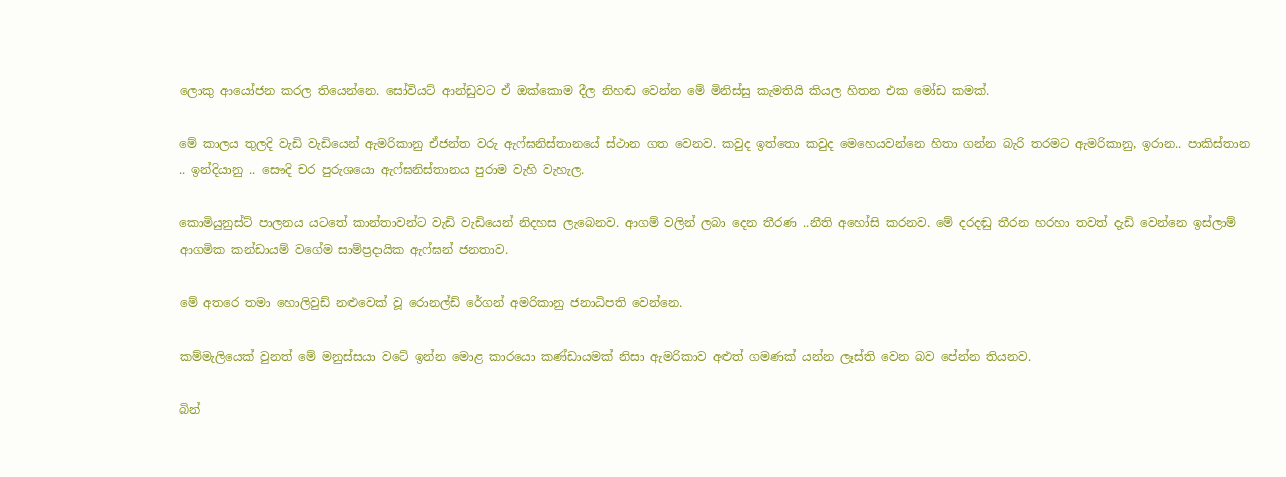ලොකු ආයෝජන කරල තියෙන්නෙ. සෝවියට් ආන්ඩුවට ඒ ඔක්කොම දීල නිහඬ වෙන්න මේ මිනිස්සු කැමතියි කියල හිතන එක මෝඩ කමක්.

මේ කාලය තුලදි වැඩි වැඩියෙන් ඇමරිකානු ඒජන්ත වරු ඇෆ්ඝනිස්තානයේ ස්ථාන ගත වෙනව. කවුද ඉත්තො කවුද මෙහෙයවන්නෙ හිතා ගන්න බැරි තරමට ඇමරිකානු, ඉරාන.. පාකිස්තාන .. ඉන්දියානු .. සෞදි චර පුරුශයො ඇෆ්ඝනිස්තානය පුරාම වැහි වැහැල.

කොමියුනුස්ට් පාලනය යටතේ කාන්තාවන්ට වැඩි වැඩියෙන් නිදහස ලැබෙනව. ආගම් වලින් ලබා දෙන තීරණ ..නීති අහෝසි කරනව. මේ දරදඬු තීරන හරහා තවත් දැඩි වෙන්නෙ ඉස්ලාම් ආගමික කන්ඩායම් වගේම සාම්ප්‍රදායික ඇෆ්ඝන් ජනතාව.

මේ අතරෙ තමා හොලිවුඩ් නළුවෙක් වූ රොනල්ඩ් රේගන් අමරිකානු ජනාධිපති වෙන්නෙ.

කම්මැලියෙක් වුනත් මේ මනුස්සයා වටේ ඉන්න මොළ කාරයො කණ්ඩායමක් නිසා ඇමරිකාව අළුත් ගමණක් යන්න ලෑස්ති වෙන බව පේන්න තියනව.

බින්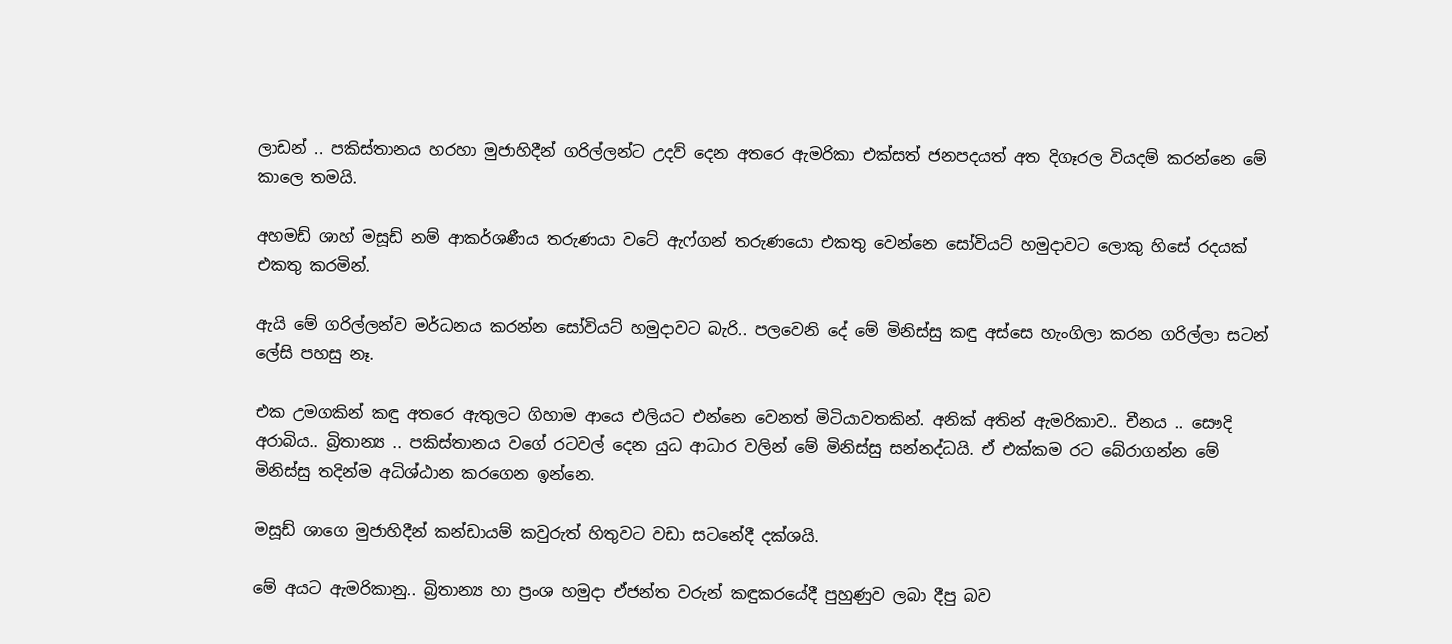ලාඩන් .. පකිස්තානය හරහා මුජාහිදීන් ගරිල්ලන්ට උදව් දෙන අතරෙ ඇමරිකා එක්සත් ජනපදයත් අත දිගෑරල වියදම් කරන්නෙ මේ කාලෙ තමයි.

අහමඩ් ශාහ් මසූඩ් නම් ආකර්ශණීය තරුණයා වටේ ඇෆ්ගන් තරුණයො එකතු වෙන්නෙ සෝවියට් හමුදාවට ලොකු හිසේ රදයක් එකතු කරමින්.

ඇයි මේ ගරිල්ලන්ව මර්ධනය කරන්න සෝවියට් හමුදාවට බැරි.. පලවෙනි දේ මේ මිනිස්සු කඳු අස්සෙ හැංගිලා කරන ගරිල්ලා සටන් ලේසි පහසු නෑ.

එක උමගකින් කඳු අතරෙ ඇතුලට ගිහාම ආයෙ එලියට එන්නෙ වෙනත් මිටියාවතකින්. අනික් අතින් ඇමරිකාව.. චීනය .. සෞදි අරාබිය.. බ්‍රිතාන්‍ය .. පකිස්තානය වගේ රටවල් දෙන යුධ ආධාර වලින් මේ මිනිස්සු සන්නද්ධයි. ඒ එක්කම රට බේරාගන්න මේ මිනිස්සු තදින්ම අධිශ්ඨාන කරගෙන ඉන්නෙ.

මසූඩ් ශාගෙ මුජාහිදීන් කන්ඩායම් කවුරුත් හිතුවට වඩා සටනේදී දක්ශයි.

මේ අයට ඇමරිකානු.. බ්‍රිතාන්‍ය හා ප්‍රංශ හමුදා ඒජන්ත වරුන් කඳුකරයේදී පුහුණුව ලබා දීපු බව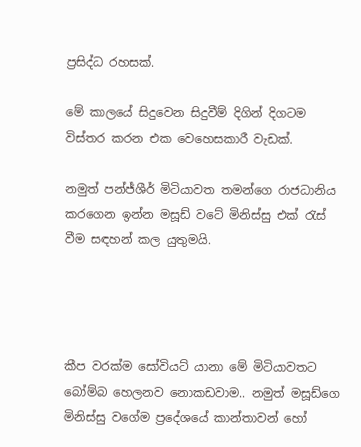ප්‍රසිද්ධ රහසක්.

මේ කාලයේ සිදුවෙන සිදුවීම් දිගින් දිගටම විස්තර කරන එක වෙහෙසකාරී වැඩක්.

නමුත් පන්ජ්ශීර් මිටියාවත තමන්ගෙ රාජධානිය කරගෙන ඉන්න මසූඩ් වටේ මිනිස්සු එක් රැස් වීම සඳහන් කල යුතුමයි.




කීප වරක්ම සෝවියට් යානා මේ මිටියාවතට බෝම්බ හෙලනව නොකඩවාම.. නමුත් මසූඩ්ගෙ මිනිස්සු වගේම ප්‍රදේශයේ කාන්තාවන් හෝ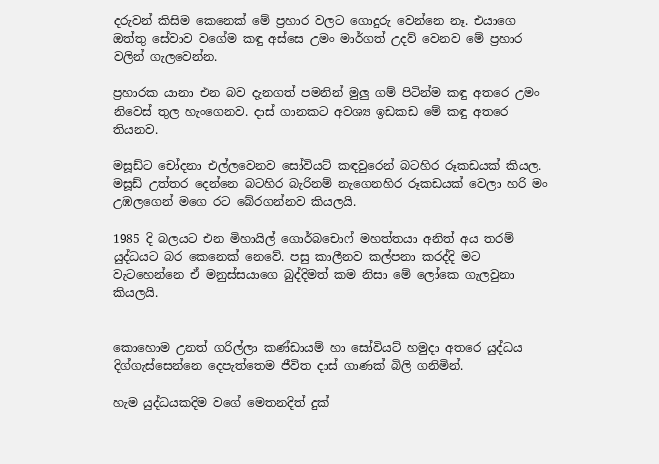දරුවන් කිසිම කෙනෙක් මේ ප්‍රහාර වලට ගොදුරු වෙන්නෙ නෑ. එයාගෙ ඔත්තු සේවාව වගේම කඳු අස්සෙ උමං මාර්ගත් උදව් වෙනව මේ ප්‍රහාර වලින් ගැලවෙන්න.

ප්‍රහාරක යානා එන බව දැනගත් පමනින් මුලු ගම් පිටින්ම කඳු අතරෙ උමං නිවෙස් තුල හැංගෙනව. දාස් ගානකට අවශ්‍ය ඉඩකඩ මේ කඳු අතරෙ තියනව.

මසූඩ්ට චෝදනා එල්ලවෙනව සෝවියට් කඳවුරෙන් බටහිර රූකඩයක් කියල. මසූඩ් උත්තර දෙන්නෙ බටහිර බැරිනම් නැගෙනහිර රූකඩයක් වෙලා හරි මං උඹලගෙන් මගෙ රට බේරගන්නව කියලයි.

1985 දි බලයට එන මිහායිල් ගොර්බචොෆ් මහත්තයා අනිත් අය තරම් යුද්ධයට බර කෙනෙක් නෙවේ. පසු කාලීනව කල්පනා කරද්දි මට වැටහෙන්නෙ ඒ මනුස්සයාගෙ බුද්දිමත් කම නිසා මේ ලෝකෙ ගැලවුනා කියලයි.


කොහොම උනත් ගරිල්ලා කණ්ඩායම් හා සෝවියට් හමුදා අතරෙ යුද්ධය දිග්ගැස්සෙන්නෙ දෙපැත්තෙම ජීවිත දාස් ගාණක් බිලි ගනිමින්.

හැම යුද්ධයකදිම වගේ මෙතනදිත් දුක්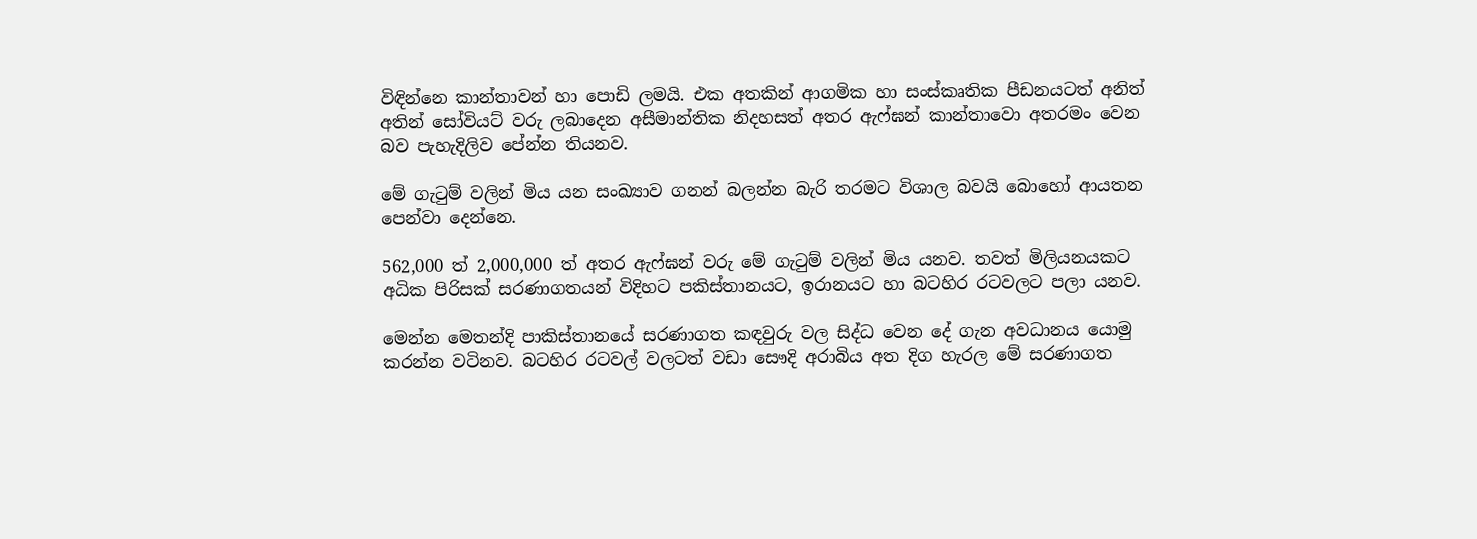විඳින්නෙ කාන්තාවන් හා පොඩි ලමයි. එක අතකින් ආගමික හා සංස්කෘතික පීඩනයටත් අනිත් අතින් සෝවියට් වරු ලබාදෙන අසීමාන්තික නිදහසත් අතර ඇෆ්ඝන් කාන්තාවො අතරමං වෙන බව පැහැදිලිව පේන්න තියනව.

මේ ගැටුම් වලින් මිය යන සංඛ්‍යාව ගනන් බලන්න බැරි තරමට විශාල බවයි බොහෝ ආයතන පෙන්වා දෙන්නෙ.

562,000 ත් 2,000,000 ත් අතර ඇෆ්ඝන් වරු මේ ගැටුම් වලින් මිය යනව. තවත් මිලියනයකට අධික පිරිසක් සරණාගතයන් විදිහට පකිස්තානයට, ඉරානයට හා බටහිර රටවලට පලා යනව.

මෙන්න මෙතන්දි පාකිස්තානයේ සරණාගත කඳවුරු වල සිද්ධ වෙන දේ ගැන අවධානය යොමු කරන්න වටිනව. බටහිර රටවල් වලටත් වඩා සෞදි අරාබිය අත දිග හැරල මේ සරණාගත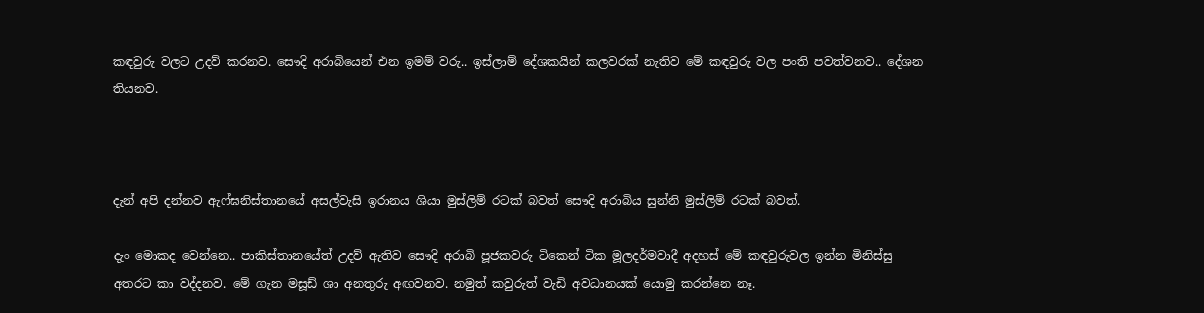කඳවුරු වලට උදව් කරනව. සෞදි අරාබියෙන් එන ඉමම් වරු.. ඉස්ලාම් දේශකයින් කලවරක් නැතිව මේ කඳවුරු වල පංති පවත්වනව.. දේශන තියනව.



දැන් අපි දන්නව ඇෆ්ඝනිස්තානයේ අසල්වැසි ඉරානය ශියා මුස්ලිම් රටක් බවත් සෞදි අරාබිය සුන්නි මුස්ලිම් රටක් බවත්.

දැං මොකද වෙන්නෙ.. පාකිස්තානයේත් උදව් ඇතිව සෞදි අරාබි පූජකවරු ටිකෙන් ටික මූලදර්මවාදී අදහස් මේ කඳවුරුවල ඉන්න මිනිස්සු අතරට කා වද්දනව. මේ ගැන මසූඩ් ශා අනතුරු අඟවනව. නමුත් කවුරුත් වැඩි අවධානයක් යොමු කරන්නෙ නෑ.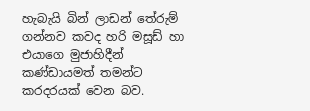හැබැයි බින් ලාඩන් තේරුම් ගන්නව කවද හරි මසූඩ් හා එයාගෙ මුජාහිදීන් කණ්ඩායමත් තමන්ට කරදරයක් වෙන බව.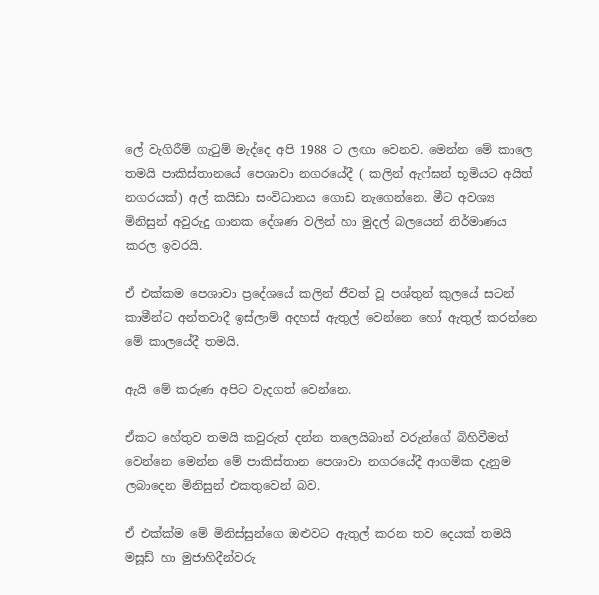ලේ වැගිරීම් ගැටුම් මැද්දෙ අපි 1988 ට ලඟා වෙනව. මෙන්න මේ කාලෙ තමයි පාකිස්තානයේ පෙශාවා නගරයේදී ( කලින් ඇෆ්ඝන් භූමියට අයිත් නගරයක්) අල් කයිඩා සංවිධානය ගොඩ නැගෙන්නෙ. මීට අවශ්‍ය මිනිසුන් අවුරුදු ගානක දේශණ වලින් හා මුදල් බලයෙන් නිර්මාණය කරල ඉවරයි.

ඒ එක්කම පෙශාවා ප්‍රදේශයේ කලින් ජීවත් වූ පශ්තුන් කුලයේ සටන් කාමීන්ට අන්තවාදී ඉස්ලාම් අදහස් ඇතුල් වෙන්නෙ හෝ ඇතුල් කරන්නෙ මේ කාලයේදී තමයි.

ඇයි මේ කරුණ අපිට වැදගත් වෙන්නෙ.

ඒකට හේතුව තමයි කවුරුත් දන්න තලෙයිබාන් වරුන්ගේ බිහිවීමත් වෙන්නෙ මෙන්න මේ පාකිස්තාන පෙශාවා නගරයේදී ආගමික දැනුම ලබාදෙන මිනිසුන් එකතුවෙන් බව.

ඒ එක්ක්ම මේ මිනිස්සුන්ගෙ ඔළුවට ඇතුල් කරන තව දෙයක් තමයි මසූඩ් හා මුජාහිදීන්වරු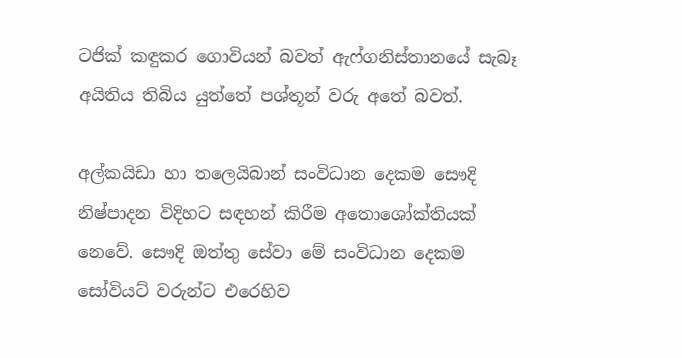ටජික් කඳුකර ගොවියන් බවත් ඇෆ්ගනිස්තානයේ සැබෑ අයිතිය තිබිය යුත්තේ පශ්තූන් වරු අතේ බවත්.

අල්කයිඩා හා තලෙයිබාන් සංවිධාන දෙකම සෞදි නිෂ්පාදන විදිහට සඳහන් කිරීම අතොශෝක්තියක් නෙවේ. සෞදි ඔත්තු සේවා මේ සංවිධාන දෙකම සෝවියට් වරුන්ට එරෙහිව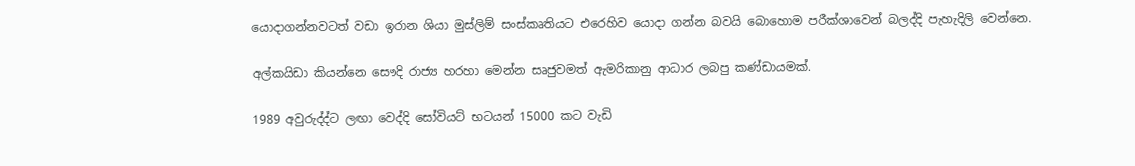යොදාගන්නවටත් වඩා ඉරාන ශියා මුස්ලිම් සංස්කෘතියට එරෙහිව යොදා ගන්න බවයි බොහොම පරීක්ශාවෙන් බලද්දි පැහැදිලි වෙන්නෙ.

අල්කයිඩා කියන්නෙ සෞදි රාජ්‍ය හරහා මෙන්න සෘජුවමත් ඇමරිකානු ආධාර ලබපු කණ්ඩායමක්.

1989 අවුරුද්ද්ට ලඟා වෙද්දි සෝවියට් භටයන් 15000 කට වැඩි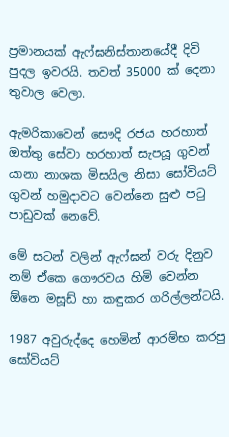ප්‍රමානයක් ඇෆ්ඝනිස්තානයේදී දිවි පුදල ඉවරයි. තවත් 35000 ක් දෙනා තුවාල වෙලා.

ඇමරිකාවෙන් සෞදි රජය හරහාත් ඔත්තු සේවා හරහාත් සැපයූ ගුවන් යානා නාශක මිසයිල නිසා සෝවියට් ගුවන් හමුදාවට වෙන්නෙ සුළු පටු පාඩුවක් නෙවේ.

මේ සටන් වලින් ඇෆ්ඝන් වරු දිනුව නම් ඒකෙ ගෞරවය හිමි වෙන්න ඕනෙ මසූඩ් හා කඳුකර ගරිල්ලන්ටයි.

1987 අවුරුද්දෙ හෙමින් ආරම්භ කරපු සෝවියට්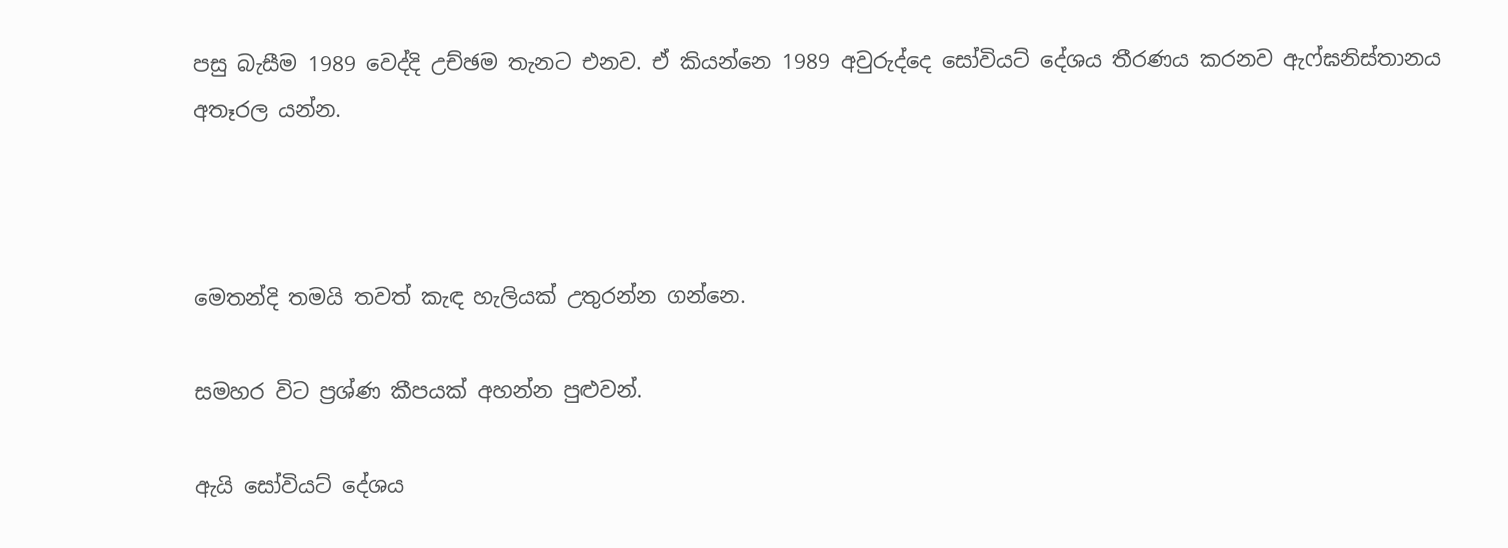පසු බැසීම 1989 වෙද්දි උච්ඡම තැනට එනව. ඒ කියන්නෙ 1989 අවුරුද්දෙ සෝවියට් දේශය තීරණය කරනව ඇෆ්ඝනිස්තානය අතෑරල යන්න.



මෙතන්දි තමයි තවත් කැඳ හැලියක් උතුරන්න ගන්නෙ.

සමහර විට ප්‍රශ්ණ කීපයක් අහන්න පුළුවන්.

ඇයි සෝවියට් දේශය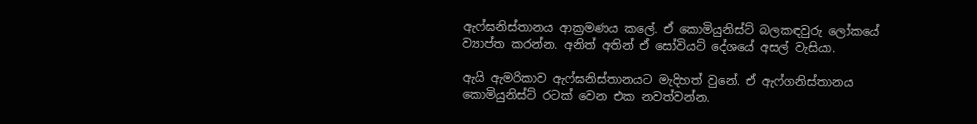ඇෆ්ඝනිස්තානය ආක්‍රමණය කලේ. ඒ කොමියුනිස්ට් බලකඳවුරු ලෝකයේ ව්‍යාප්ත කරන්න. අනිත් අතින් ඒ සෝවියට් දේශයේ අසල් වැසියා.

ඇයි ඇමරිකාව ඇෆ්ඝනිස්තානයට මැදිහත් වුනේ. ඒ ඇෆ්ගනිස්තානය කොමියුනිස්ට් රටක් වෙන එක නවත්වන්න.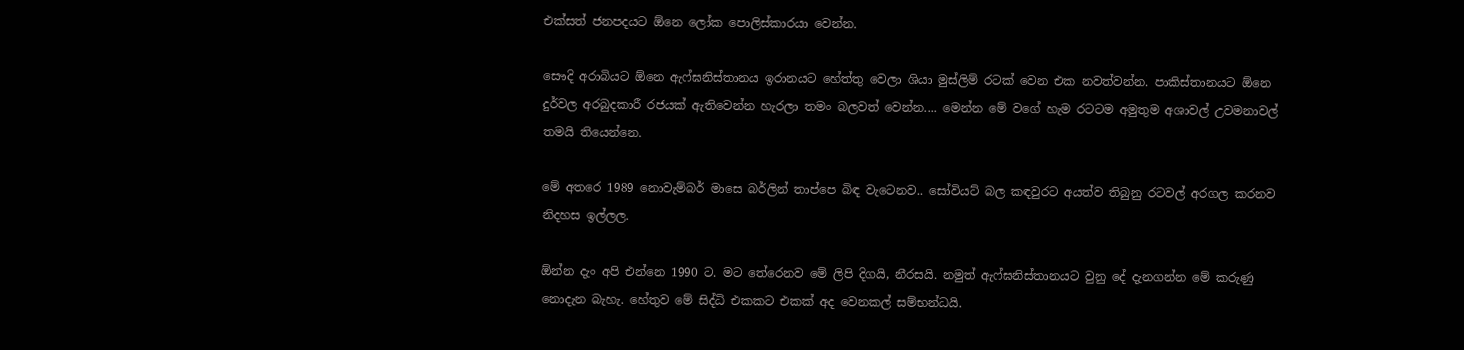එක්සත් ජනපදයට ඕනෙ ලෝක පොලිස්කාරයා වෙන්න.

සෞදි අරාබියට ඕනෙ ඇෆ්ඝනිස්තානය ඉරානයට හේත්තු වෙලා ශියා මුස්ලිම් රටක් වෙන එක නවත්වන්න. පාකිස්තානයට ඕනෙ දුර්වල අරබුදකාරී රජයක් ඇතිවෙන්න හැරලා තමං බලවත් වෙන්න.... මෙන්න මේ වගේ හැම රටටම අමුතුම අශාවල් උවමනාවල් තමයි තියෙන්නෙ.

මේ අතරෙ 1989 නොවැම්බර් මාසෙ බර්ලින් තාප්පෙ බිඳ වැටෙනව.. සෝවියට් බල කඳවුරට අයත්ව තිබුනු රටවල් අරගල කරනව නිදහස ඉල්ලල.

ඕන්න දැං අපි එන්නෙ 1990 ට. මට තේරෙනව මේ ලිපි දිගයි, නීරසයි. නමුත් ඇෆ්ඝනිස්තානයට වුනු දේ දැනගන්න මේ කරුණු නොදැන බැහැ. හේතුව මේ සිද්ධි එකකට එකක් අද වෙනකල් සම්භන්ධයි.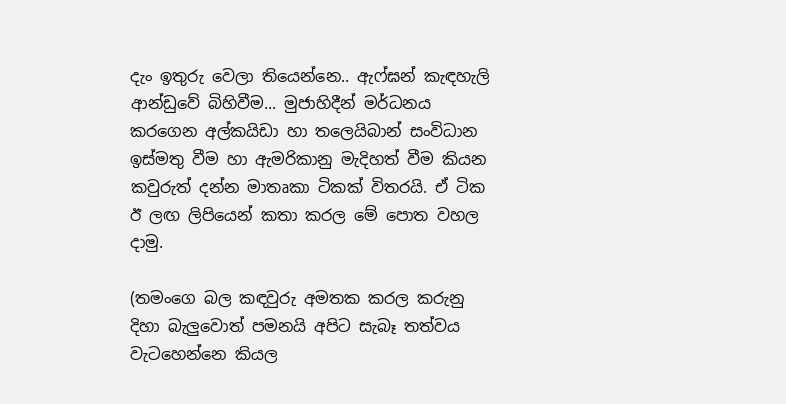දැං ඉතුරු වෙලා තියෙන්නෙ.. ඇෆ්ඝන් කැඳහැලි ආන්ඩුවේ බිහිවීම... මුජාහිදීන් මර්ධනය කරගෙන අල්කයිඩා හා තලෙයිබාන් සංවිධාන ඉස්මතු වීම හා ඇමරිකානු මැදිහත් වීම කියන කවුරුත් දන්න මාතෘකා ටිකක් විතරයි. ඒ ටික ඊ ලඟ ලිපියෙන් කතා කරල මේ පොත වහල දාමු.

(තමංගෙ බල කඳවුරු අමතක කරල කරුනු දිහා බැලුවොත් පමනයි අපිට සැබෑ තත්වය වැටහෙන්නෙ කියල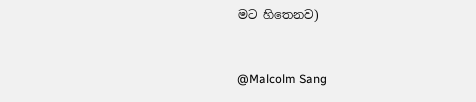මට හිතෙනව)



@Malcolm Sang